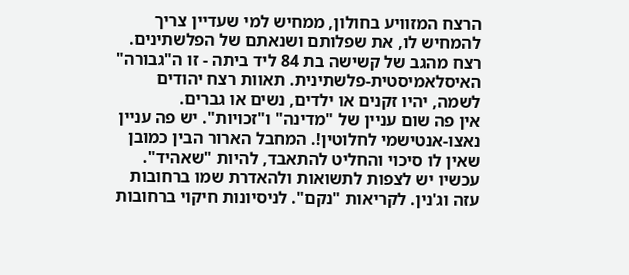הרצח המזוויע בחולון, ממחיש למי שעדיין צריך להמחיש לו, את שפלותם ושנאתם של הפלשתינים. רצח מהגב של קשישה בת 84 ליד ביתה - זו ה"גבורה" האיסלאמיסטית-פלשתינית. תאוות רצח יהודים לשמה, יהיו זקנים או ילדים, נשים או גברים.
אין פה שום עניין של "מדינה" ו"זכויות". יש פה עניין נאצו-אנטישמי לחלוטין!. המחבל הארור הבין כמובן שאין לו סיכוי והחליט להתאבד, להיות "שאהיד". עכשיו יש לצפות לתשואות ולהאדרת שמו ברחובות עזה וג'נין. לקריאות "נקם". לניסיונות חיקוי ברחובות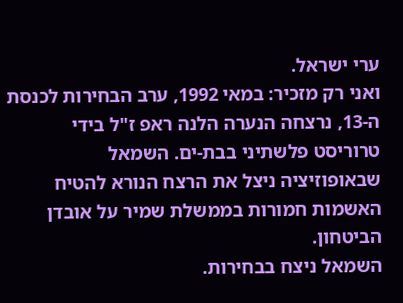ערי ישראל.
ואני רק מזכיר: במאי 1992, ערב הבחירות לכנסת ה-13, נרצחה הנערה הלנה ראפ ז"ל בידי טרוריסט פלשתיני בבת-ים. השמאל שבאופוזיציה ניצל את הרצח הנורא להטיח האשמות חמורות בממשלת שמיר על אובדן הביטחון.
השמאל ניצח בבחירות.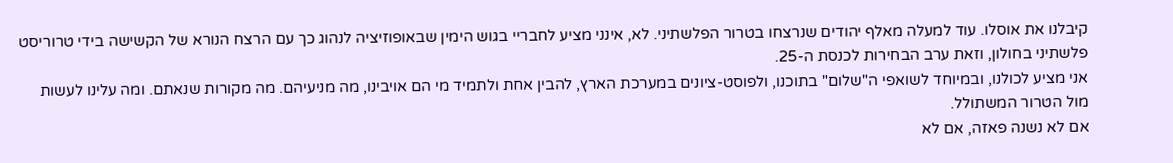קיבלנו את אוסלו. עוד למעלה מאלף יהודים שנרצחו בטרור הפלשתיני. לא, אינני מציע לחבריי בגוש הימין שבאופוזיציה לנהוג כך עם הרצח הנורא של הקשישה בידי טרוריסט פלשתיני בחולון, וזאת ערב הבחירות לכנסת ה-25.
אני מציע לכולנו, ובמיוחד לשואפי ה"שלום" בתוכנו, ולפוסט-ציונים במערכת הארץ, להבין אחת ולתמיד מי הם אויבינו, מה מניעיהם. מה מקורות שנאתם. ומה עלינו לעשות מול הטרור המשתולל.
אם לא נשנה פאזה, אם לא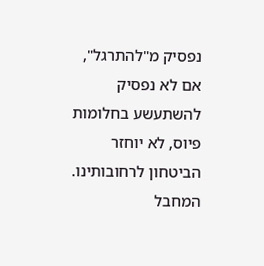נפסיק מ"להתרגל", אם לא נפסיק להשתעשע בחלומות פיוס, לא יוחזר הביטחון לרחובותינו. המחבל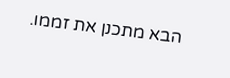הבא מתכנן את זממו.